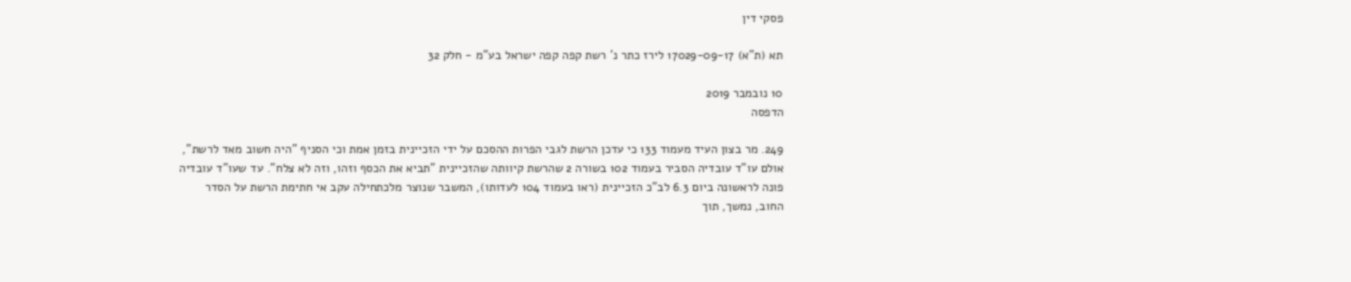פסקי דין

תא (ת"א) 17029-09-17 לירז כתר נ' רשת קפה קפה ישראל בע"מ - חלק 32

10 נובמבר 2019
הדפסה

249. מר בצון העיד מעמוד 133 כי עדכן הרשת לגבי הפרות ההסכם על ידי הזכיינית בזמן אמת וכי הסניף "היה חשוב מאד לרשת", אולם עו"ד עובדיה הסביר בעמוד 102 בשורה 2 שהרשת קיוותה שהזכיינית "תביא את הכסף וזהו, וזה לא צלח". עד שעו"ד עובדיה פונה לראשונה ביום 6.3 לב"כ הזכיינית (ראו בעמוד 104 לעדותו), המשבר שנוצר מלכתחילה עקב אי חתימת הרשת על הסדר החוב, נמשך, תוך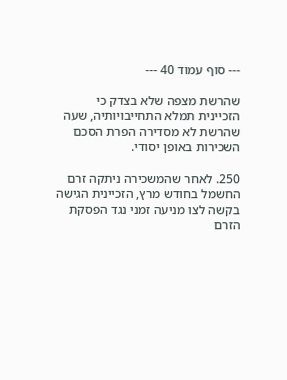--- סוף עמוד 40 ---

שהרשת מצפה שלא בצדק כי הזכיינית תמלא התחייבויותיה, שעה שהרשת לא מסדירה הפרת הסכם השכירות באופן יסודי.

250. לאחר שהמשכירה ניתקה זרם החשמל בחודש מרץ, הזכיינית הגישה בקשה לצו מניעה זמני נגד הפסקת הזרם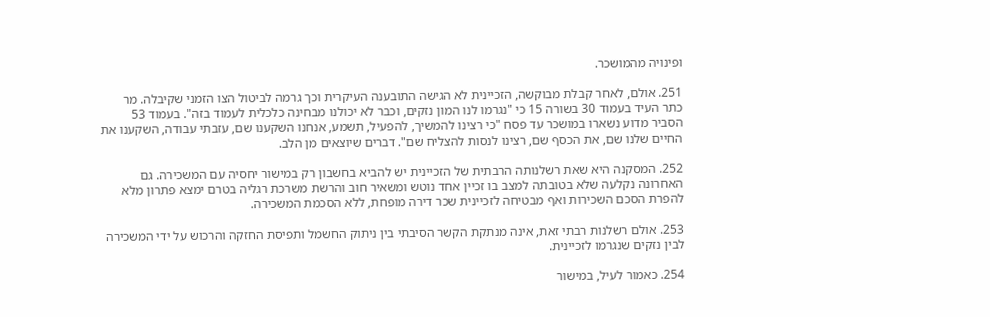ופינויה מהמושכר.

251. אולם, לאחר קבלת מבוקשה, הזכיינית לא הגישה התובענה העיקרית וכך גרמה לביטול הצו הזמני שקיבלה. מר כתר העיד בעמוד 30 בשורה 15 כי "נגרמו לנו המון נזקים, וכבר לא יכולנו מבחינה כלכלית לעמוד בזה". בעמוד 53 הסביר מדוע נשארו במושכר עד פסח "כי רצינו להמשיך, להפעיל, תשמע, אנחנו השקענו שם, עזבתי עבודה, השקענו את החיים שלנו שם, את הכסף שם, רצינו לנסות להצליח שם". דברים שיוצאים מן הלב.

252. המסקנה היא שאת רשלנותה הרבתית של הזכיינית יש להביא בחשבון רק במישור יחסיה עם המשכירה. גם האחרונה נקלעה שלא בטובתה למצב בו זכיין אחד נוטש ומשאיר חוב והרשת משרכת רגליה בטרם ימצא פתרון מלא להפרת הסכם השכירות ואף מבטיחה לזכיינית שכר דירה מופחת, ללא הסכמת המשכירה.

253. אולם רשלנות רבתי זאת, אינה מנתקת הקשר הסיבתי בין ניתוק החשמל ותפיסת החזקה והרכוש על ידי המשכירה לבין נזקים שנגרמו לזכיינית.

254. כאמור לעיל, במישור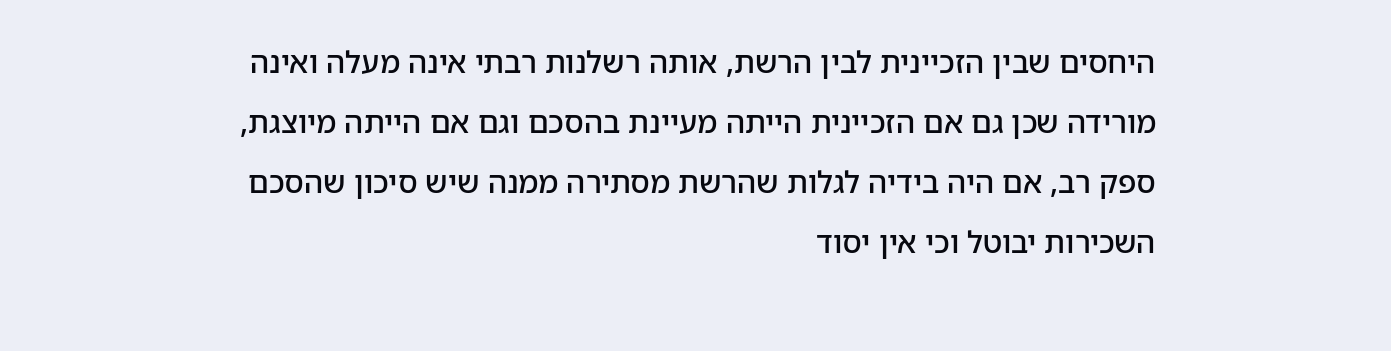היחסים שבין הזכיינית לבין הרשת, אותה רשלנות רבתי אינה מעלה ואינה מורידה שכן גם אם הזכיינית הייתה מעיינת בהסכם וגם אם הייתה מיוצגת, ספק רב, אם היה בידיה לגלות שהרשת מסתירה ממנה שיש סיכון שהסכם השכירות יבוטל וכי אין יסוד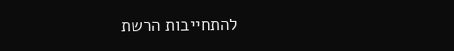להתחייבות הרשת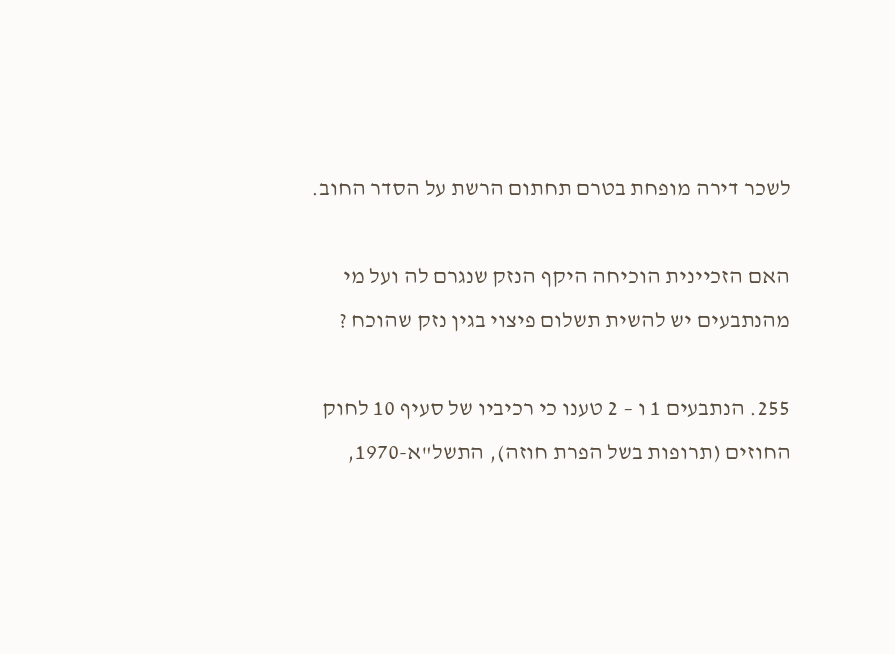לשכר דירה מופחת בטרם תחתום הרשת על הסדר החוב.

האם הזכיינית הוכיחה היקף הנזק שנגרם לה ועל מי מהנתבעים יש להשית תשלום פיצוי בגין נזק שהוכח ?

255. הנתבעים 1 ו – 2 טענו כי רכיביו של סעיף 10 לחוק החוזים (תרופות בשל הפרת חוזה), התשל"א-1970,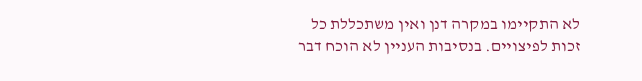לא התקיימו במקרה דנן ואין משתכללת כל זכות לפיצויים. בנסיבות העניין לא הוכח דבר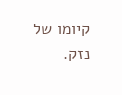קיומו של נזק.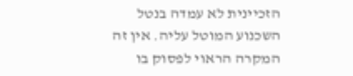הזכיינית לא עמדה בנטל השכנוע המוטל עליה. אין זה המקרה הראוי לפסוק בו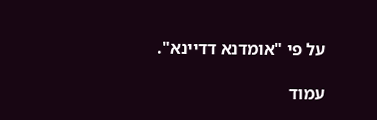על פי "אומדנא דדיינא".

עמוד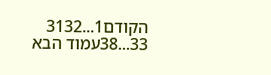הקודם1...3132
33...38עמוד הבא